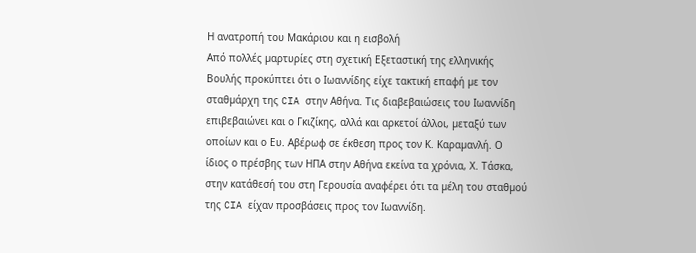Η ανατροπή του Μακάριου και η εισβολή
Από πολλές µαρτυρίες στη σχετική Εξεταστική της ελληνικής Βουλής προκύπτει ότι ο Ιωαννίδης είχε τακτική επαφή µε τον σταθµάρχη της CIA στην Αθήνα. Τις διαβεβαιώσεις του Ιωαννίδη επιβεβαιώνει και ο Γκιζίκης, αλλά και αρκετοί άλλοι, µεταξύ των οποίων και ο Ευ. Αβέρωφ σε έκθεση προς τον Κ. Καραµανλή. Ο ίδιος ο πρέσβης των ΗΠΑ στην Αθήνα εκείνα τα χρόνια, Χ. Τάσκα, στην κατάθεσή του στη Γερουσία αναφέρει ότι τα µέλη του σταθµού της CIA είχαν προσβάσεις προς τον Ιωαννίδη.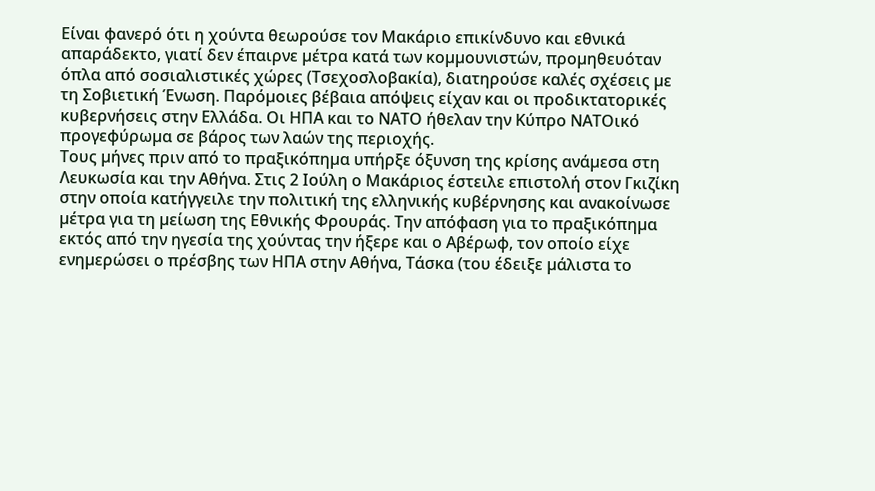Είναι φανερό ότι η χούντα θεωρούσε τον Μακάριο επικίνδυνο και εθνικά απαράδεκτο, γιατί δεν έπαιρνε µέτρα κατά των κοµµουνιστών, προµηθευόταν όπλα από σοσιαλιστικές χώρες (Τσεχοσλοβακία), διατηρούσε καλές σχέσεις µε τη Σοβιετική Ένωση. Παρόµοιες βέβαια απόψεις είχαν και οι προδικτατορικές κυβερνήσεις στην Ελλάδα. Οι ΗΠΑ και το ΝΑΤΟ ήθελαν την Κύπρο ΝΑΤΟικό προγεφύρωµα σε βάρος των λαών της περιοχής.
Τους µήνες πριν από το πραξικόπηµα υπήρξε όξυνση της κρίσης ανάµεσα στη Λευκωσία και την Αθήνα. Στις 2 Ιούλη ο Μακάριος έστειλε επιστολή στον Γκιζίκη στην οποία κατήγγειλε την πολιτική της ελληνικής κυβέρνησης και ανακοίνωσε µέτρα για τη µείωση της Εθνικής Φρουράς. Την απόφαση για το πραξικόπηµα εκτός από την ηγεσία της χούντας την ήξερε και ο Αβέρωφ, τον οποίο είχε ενηµερώσει ο πρέσβης των ΗΠΑ στην Αθήνα, Τάσκα (του έδειξε µάλιστα το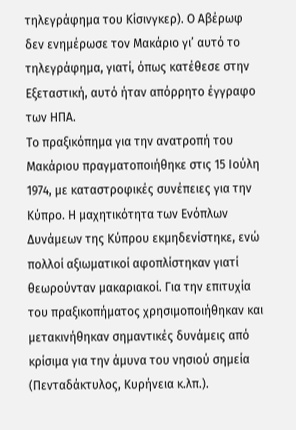τηλεγράφηµα του Κίσινγκερ). Ο Αβέρωφ δεν ενηµέρωσε τον Μακάριο γι’ αυτό το τηλεγράφηµα, γιατί, όπως κατέθεσε στην Εξεταστική, αυτό ήταν απόρρητο έγγραφο των ΗΠΑ.
Το πραξικόπηµα για την ανατροπή του Μακάριου πραγµατοποιήθηκε στις 15 Ιούλη 1974, µε καταστροφικές συνέπειες για την Κύπρο. Η µαχητικότητα των Ενόπλων ∆υνάµεων της Κύπρου εκµηδενίστηκε, ενώ πολλοί αξιωµατικοί αφοπλίστηκαν γιατί θεωρούνταν µακαριακοί. Για την επιτυχία του πραξικοπήµατος χρησιµοποιήθηκαν και µετακινήθηκαν σηµαντικές δυνάµεις από κρίσιµα για την άµυνα του νησιού σηµεία (Πενταδάκτυλος, Κυρήνεια κ.λπ.).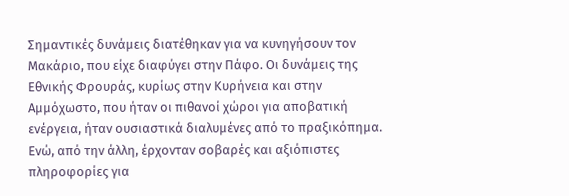Σηµαντικές δυνάµεις διατέθηκαν για να κυνηγήσουν τον Μακάριο, που είχε διαφύγει στην Πάφο. Οι δυνάµεις της Εθνικής Φρουράς, κυρίως στην Κυρήνεια και στην Αµµόχωστο, που ήταν οι πιθανοί χώροι για αποβατική ενέργεια, ήταν ουσιαστικά διαλυµένες από το πραξικόπηµα. Ενώ, από την άλλη, έρχονταν σοβαρές και αξιόπιστες πληροφορίες για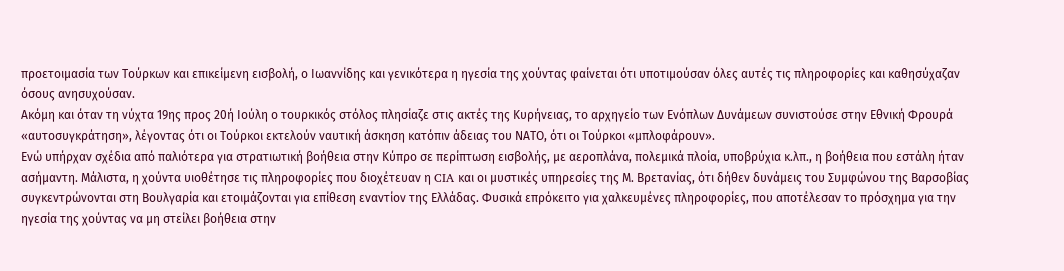προετοιµασία των Τούρκων και επικείµενη εισβολή, ο Ιωαννίδης και γενικότερα η ηγεσία της χούντας φαίνεται ότι υποτιµούσαν όλες αυτές τις πληροφορίες και καθησύχαζαν όσους ανησυχούσαν.
Ακόµη και όταν τη νύχτα 19ης προς 20ή Ιούλη ο τουρκικός στόλος πλησίαζε στις ακτές της Κυρήνειας, το αρχηγείο των Ενόπλων ∆υνάµεων συνιστούσε στην Εθνική Φρουρά «αυτοσυγκράτηση», λέγοντας ότι οι Τούρκοι εκτελούν ναυτική άσκηση κατόπιν άδειας του ΝΑΤΟ, ότι οι Τούρκοι «µπλοφάρουν».
Ενώ υπήρχαν σχέδια από παλιότερα για στρατιωτική βοήθεια στην Κύπρο σε περίπτωση εισβολής, µε αεροπλάνα, πολεµικά πλοία, υποβρύχια κ.λπ., η βοήθεια που εστάλη ήταν ασήµαντη. Μάλιστα, η χούντα υιοθέτησε τις πληροφορίες που διοχέτευαν η CIA και οι µυστικές υπηρεσίες της Μ. Βρετανίας, ότι δήθεν δυνάµεις του Συµφώνου της Βαρσοβίας συγκεντρώνονται στη Βουλγαρία και ετοιµάζονται για επίθεση εναντίον της Ελλάδας. Φυσικά επρόκειτο για χαλκευµένες πληροφορίες, που αποτέλεσαν το πρόσχηµα για την ηγεσία της χούντας να µη στείλει βοήθεια στην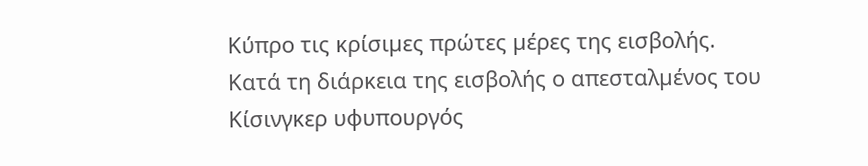Κύπρο τις κρίσιµες πρώτες µέρες της εισβολής.
Κατά τη διάρκεια της εισβολής ο απεσταλµένος του Κίσινγκερ υφυπουργός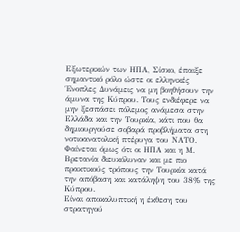Εξωτερικών των ΗΠΑ, Σίσκο, έπαιξε σηµαντικό ρόλο ώστε οι ελληνικές Ένοπλες ∆υνάµεις να µη βοηθήσουν την άµυνα της Κύπρου. Τους ενδιέφερε να µην ξεσπάσει πόλεµος ανάµεσα στην Ελλάδα και την Τουρκία, κάτι που θα δηµιουργούσε σοβαρά προβλήµατα στη νοτιοανατολική πτέρυγα του ΝΑΤΟ. Φαίνεται όµως ότι οι ΗΠΑ και η Μ. Βρετανία διευκόλυναν και µε πιο πρακτικούς τρόπους την Τουρκία κατά την απόβαση και κατάληψη του 38% της Κύπρου.
Είναι αποκαλυπτική η έκθεση του στρατηγού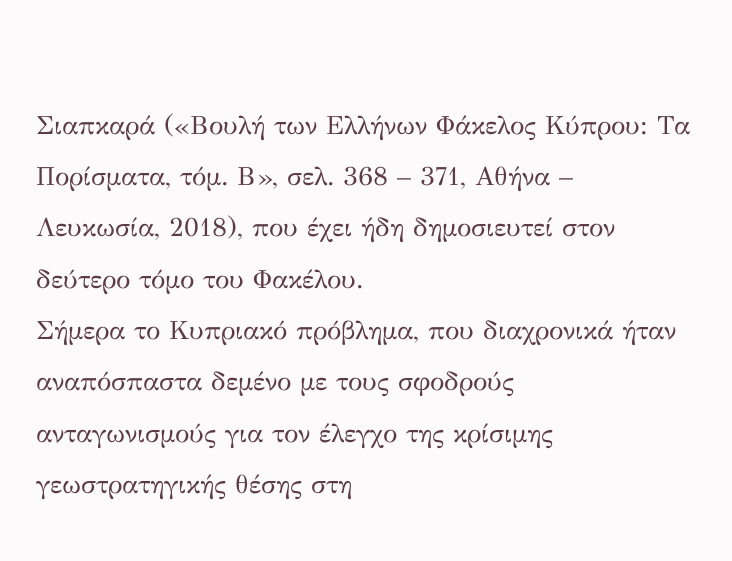Σιαπκαρά («Βουλή των Ελλήνων Φάκελος Κύπρου: Τα Πορίσµατα, τόµ. Β», σελ. 368 – 371, Αθήνα – Λευκωσία, 2018), που έχει ήδη δηµοσιευτεί στον δεύτερο τόµο του Φακέλου.
Σήµερα το Κυπριακό πρόβληµα, που διαχρονικά ήταν αναπόσπαστα δεµένο µε τους σφοδρούς ανταγωνισµούς για τον έλεγχο της κρίσιµης γεωστρατηγικής θέσης στη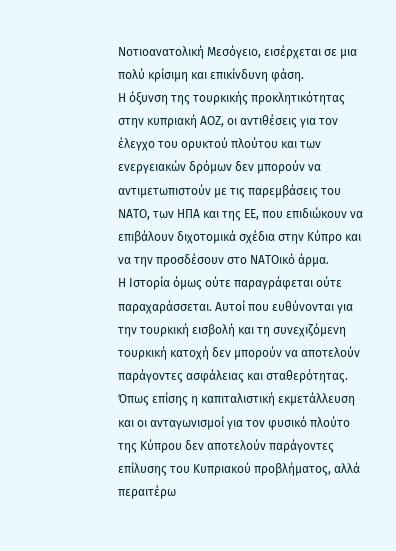Νοτιοανατολική Μεσόγειο, εισέρχεται σε µια πολύ κρίσιµη και επικίνδυνη φάση.
Η όξυνση της τουρκικής προκλητικότητας στην κυπριακή ΑΟΖ, οι αντιθέσεις για τον έλεγχο του ορυκτού πλούτου και των ενεργειακών δρόµων δεν µπορούν να αντιµετωπιστούν µε τις παρεµβάσεις του ΝΑΤΟ, των ΗΠΑ και της ΕΕ, που επιδιώκουν να επιβάλουν διχοτοµικά σχέδια στην Κύπρο και να την προσδέσουν στο ΝΑΤΟικό άρµα.
Η Ιστορία όµως ούτε παραγράφεται ούτε παραχαράσσεται. Αυτοί που ευθύνονται για την τουρκική εισβολή και τη συνεχιζόµενη τουρκική κατοχή δεν µπορούν να αποτελούν παράγοντες ασφάλειας και σταθερότητας. Όπως επίσης η καπιταλιστική εκµετάλλευση και οι ανταγωνισµοί για τον φυσικό πλούτο της Κύπρου δεν αποτελούν παράγοντες επίλυσης του Κυπριακού προβλήµατος, αλλά περαιτέρω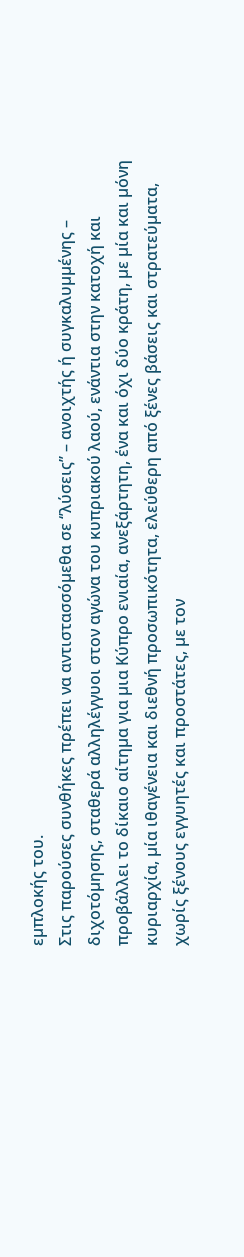εµπλοκής του.
Στις παρούσες συνθήκες πρέπει να αντιστασσόµεθα σε ‘’λύσεις’’ – ανοιχτής ή συγκαλυµµένης – διχοτόµησης, σταθερά αλληλέγγυοι στον αγώνα του κυπριακού λαού, ενάντια στην κατοχή και προβάλλει το δίκαιο αίτηµα για µια Κύπρο ενιαία, ανεξάρτητη, ένα και όχι δύο κράτη, µε µία και µόνη κυριαρχία, µία ιθαγένεια και διεθνή προσωπικότητα, ελεύθερη από ξένες βάσεις και στρατεύµατα, χωρίς ξένους εγγυητές και προστάτες, µε τον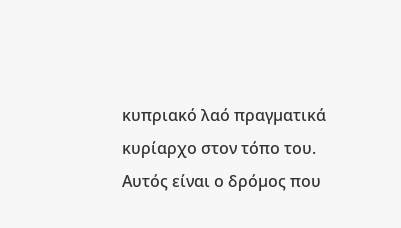κυπριακό λαό πραγµατικά κυρίαρχο στον τόπο του. Αυτός είναι ο δρόµος που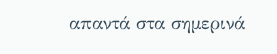απαντά στα σηµερινά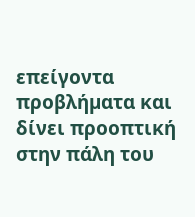επείγοντα προβλήµατα και δίνει προοπτική στην πάλη του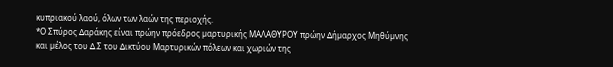κυπριακού λαού, όλων των λαών της περιοχής.
*Ο Σπύρος ∆αράκης είναι πρώην πρόεδρος µαρτυρικής ΜΑΛΑΘΥΡΟΥ πρώην ∆ήµαρχος Μηθύµνης και µέλος του ∆.Σ του ∆ικτύου Μαρτυρικών πόλεων και χωριών της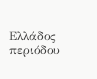Ελλάδος περιόδου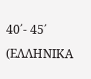40΄- 45΄
(ΕΛΛΗΝΙΚΑ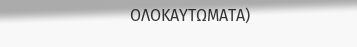ΟΛΟΚΑΥΤΩΜΑΤΑ)